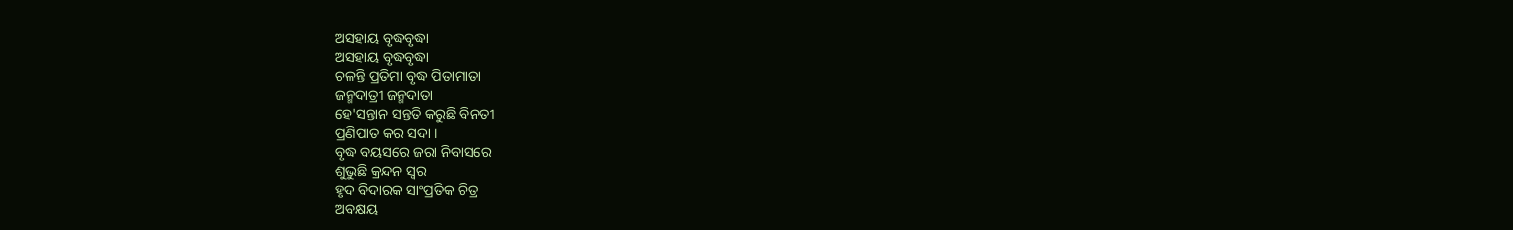ଅସହାୟ ବୃଦ୍ଧବୃଦ୍ଧା
ଅସହାୟ ବୃଦ୍ଧବୃଦ୍ଧା
ଚଳନ୍ତି ପ୍ରତିମା ବୃଦ୍ଧ ପିତାମାତା
ଜନ୍ମଦାତ୍ରୀ ଜନ୍ମଦାତା
ହେ'ସନ୍ତାନ ସନ୍ତତି କରୁଛି ବିନତୀ
ପ୍ରଣିପାତ କର ସଦା ।
ବୃଦ୍ଧ ବୟସରେ ଜରା ନିବାସରେ
ଶୁଭୁଛି କ୍ରନ୍ଦନ ସ୍ବର
ହୃଦ ବିଦାରକ ସାଂପ୍ରତିକ ଚିତ୍ର
ଅବକ୍ଷୟ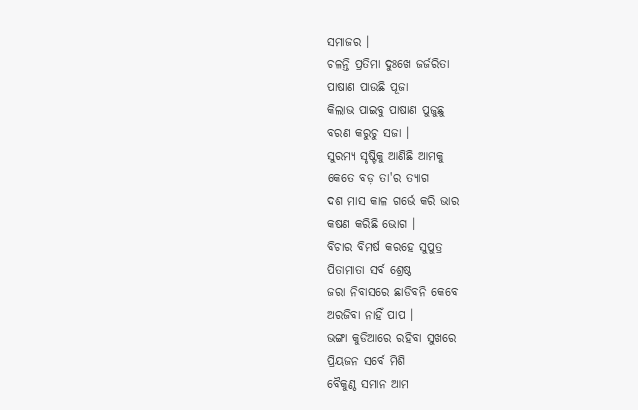ସମାଜର ।
ଚଳନ୍ତି ପ୍ରତିମା ଦୁଃଖେ ଜର୍ଜରିତା
ପାଷାଣ ପାଉଛି ପୂଜା
କିଲାଭ ପାଇବୁ ପାଷାଣ ପୁଜୁଛୁ
ବରଣ କରୁଚୁ ସଜା ।
ସୁରମ୍ୟ ସୃଷ୍ଟିକୁ ଆଣିଛି ଆମକୁ
କେତେ ବଡ଼ ତା'ର ତ୍ୟାଗ
ଦଶ ମାସ କାଳ ଗର୍ଭେ କରି ଭାର
କଷଣ କରିଛି ଭୋଗ ।
ବିଚାର ବିମର୍ଷ କରହେ ସୁପୁତ୍ର
ପିତାମାତା ସର୍ବ ଶ୍ରେଷ୍ଠ
ଜରା ନିବାସରେ ଛାଡିବନି କେବେ
ଅରଜିବା ନାହିଁ ପାପ ।
ଭଙ୍ଗା କୁଡିଆରେ ରହିବା ସୁଖରେ
ପ୍ରିୟଜନ ସର୍ବେ ମିଶି
ବୈକୁଣ୍ଠ ସମାନ ଆମ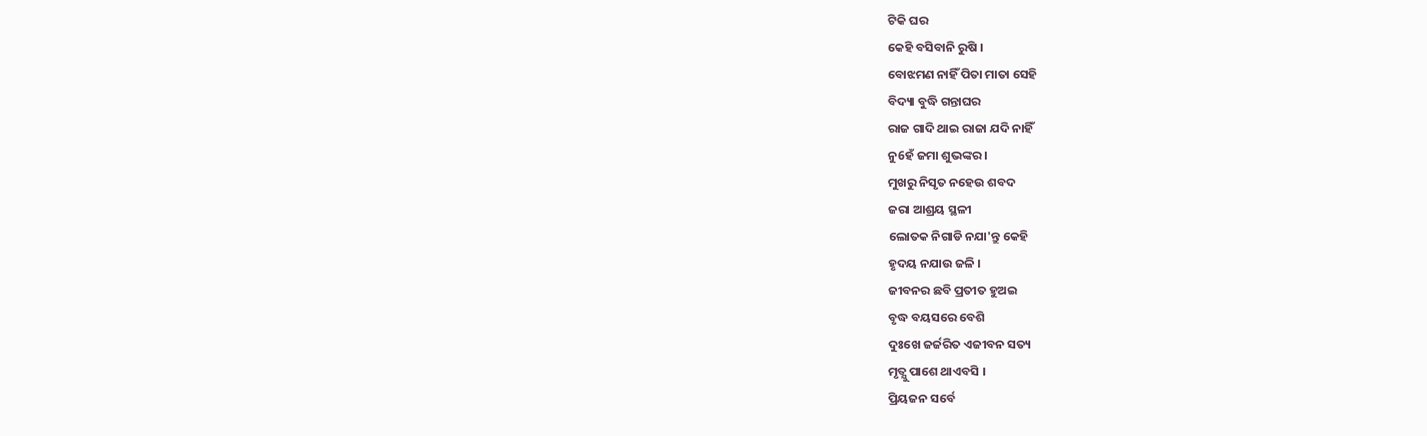ଟିକି ଘର
କେହି ବସିବାନି ରୁଷି ।
ବୋଝମଣ ନାହିଁ ପିତା ମାତା ସେହି
ବିଦ୍ୟା ବୁଦ୍ଧି ଗନ୍ତାଘର
ରାଜ ଗାଦି ଥାଇ ରାଜା ଯଦି ନାହିଁ
ନୁ6ହଁ ଜମା ଶୁଭଙ୍କର ।
ମୁଖରୁ ନିସୃତ ନହେଉ ଶବଦ
ଜରା ଆଶ୍ରୟ ସ୍ଥଳୀ
ଲୋତକ ନିଗାଡି ନଯା'ନ୍ତୁ କେହି
ହୃଦୟ ନଯାଉ ଜଳି ।
ଜୀବନର ଛବି ପ୍ରତୀତ ହୁଅଇ
ବୃଦ୍ଧ ବୟସରେ ବେଶି
ଦୁଃଖେ ଜର୍ଜରିତ ଏଜୀବନ ସତ୍ୟ
ମୃତ୍ଯୁ ପାଶେ ଥାଏବସି ।
ପ୍ରିୟଜନ ସର୍ବେ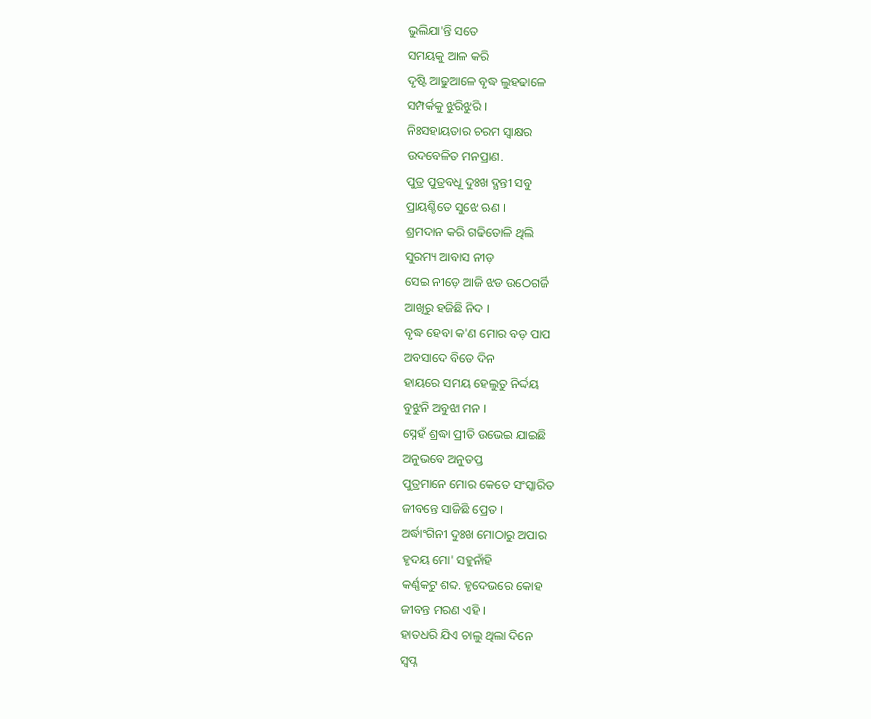ଭୁଲିଯା'ନ୍ତି ସତେ
ସମୟକୁ ଆଳ କରି
ଦୃଷ୍ଟି ଆଢୁଆଳେ ବୃଦ୍ଧ ଲୁହଢାଳେ
ସମ୍ପର୍କକୁ ଝୁରିଝୁରି ।
ନିଃସହାୟତାର ଚରମ ସ୍ବାକ୍ଷର
ଉଦବେଳିତ ମନପ୍ରାଣ.
ପୁତ୍ର ପୁତ୍ରବଧୂ ଦୁଃଖ ଦ୍ଯନ୍ତୀ ସବୁ
ପ୍ରାୟଶ୍ଚିତେ ସୁଝେ ଋଣ ।
ଶ୍ରମଦାନ କରି ଗଢିତୋଳି ଥିଲି
ସୁରମ୍ୟ ଆବାସ ନୀଡ଼
ସେଇ ନୀଡ଼େ ଆଜି ଝଡ ଉଠେଗର୍ଜି
ଆଖିରୁ ହଜିଛି ନିଦ ।
ବୃଦ୍ଧ ହେବା କ'ଣ ମୋର ବଡ଼ ପାପ
ଅବସାଦେ ବିତେ ଦିନ
ହାୟରେ ସମୟ ହେଲୁତୁ ନିର୍ଦ୍ଦୟ
ବୁଝୁନି ଅବୁଝା ମନ ।
ସ୍ନେହଁ ଶ୍ରଦ୍ଧା ପ୍ରୀତି ଉଭେଇ ଯାଇଛି
ଅନୁଭବେ ଅନୁତପ୍ତ
ପୁତ୍ରମାନେ ମୋର କେତେ ସଂସ୍କାରିତ
ଜୀବନ୍ତେ ସାଜିଛି ପ୍ରେତ ।
ଅର୍ଦ୍ଧାଂଗିନୀ ଦୁଃଖ ମୋଠାରୁ ଅପାର
ହୃଦୟ ମୋ' ସହୁନାଁହି
କର୍ଣ୍ଣକଟୁ ଶବ୍ଦ. ହୃଦେଭରେ କୋହ
ଜୀବନ୍ତ ମରଣ ଏହି ।
ହାତଧରି ଯିଏ ଚାଲୁ ଥିଲା ଦିନେ
ସ୍ବପ୍ନ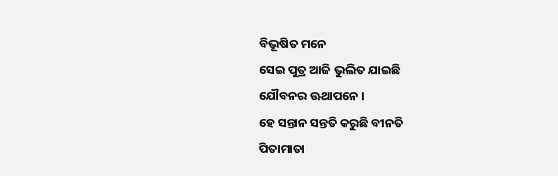ବିଭୂଷିତ ମନେ
ସେଇ ପୁତ୍ର ଆଜି ଭୁଲିତ ଯାଇଛି
ଯୌବନର ଊଥାପନେ ।
ହେ ସନ୍ତାନ ସନ୍ତତି କରୁଛି ବୀନତି
ପିତାମାତା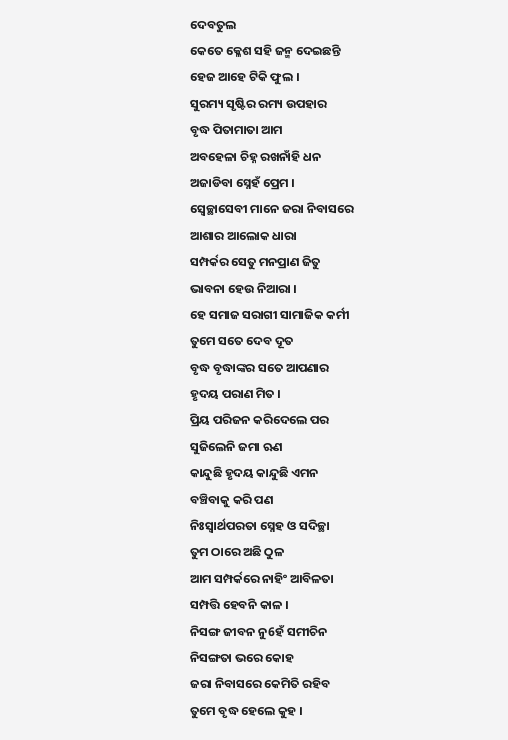ଦେବତୁଲ
କେତେ କ୍ଳେଶ ସହି ଜନ୍ମ ଦେଇଛନ୍ତି
ହେଜ ଆହେ ଟିକି ଫୁଲ ।
ସୁରମ୍ୟ ସୃଷ୍ଟିର ରମ୍ୟ ଉପହାର
ବୃଦ୍ଧ ପିତାମାତା ଆମ
ଅବହେଳା ଚିହ୍ନ ରଖନାଁହି ଧନ
ଅଜାଡିବା ସ୍ନେହଁ ପ୍ରେମ ।
ସ୍ଵେଚ୍ଛାସେବୀ ମାନେ ଜରା ନିବାସରେ
ଆଶାର ଆଲୋକ ଧାରା
ସମ୍ପର୍କର ସେତୁ ମନପ୍ରାଣ ଜିତୁ
ଭାବନା ହେଉ ନିଆରା ।
ହେ ସମାଜ ସରାଗୀ ସାମାଜିକ କର୍ମୀ
ତୁମେ ସତେ ଦେବ ଦୂତ
ବୃଦ୍ଧ ବୃଦ୍ଧାଙ୍କର ସତେ ଆପଣାର
ହୃଦୟ ପରାଣ ମିତ ।
ପ୍ରିୟ ପରିଜନ କରିଦେଲେ ପର
ସୁଜିଲେନି ଜମା ଋଣ
କାନ୍ଦୁଛି ହୃଦୟ କାନ୍ଦୁଛି ଏମନ
ବଞ୍ଚିବାକୁ କରି ପଣ
ନିଃସ୍ବାର୍ଥପରତା ସ୍ନେହ ଓ ସଦିଚ୍ଛା
ତୁମ ଠାରେ ଅଛି ଠୁଳ
ଆମ ସମ୍ପର୍କରେ ନାହିଂ ଆବିଳତା
ସମ୍ପତ୍ତି ହେବନି କାଳ ।
ନିସଙ୍ଗ ଜୀବନ ନୁ6ହଁ ସମୀଚିନ
ନିସଙ୍ଗତା ଭରେ କୋହ
ଜରା ନିବାସରେ କେମିତି ରହିବ
ତୁମେ ବୃଦ୍ଧ ହେଲେ କୁହ ।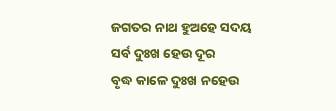ଜଗତର ନାଥ ହୁଅହେ ସଦୟ
ସର୍ବ ଦୁଃଖ ହେଉ ଦୂର
ବୃଦ୍ଧ କାଳେ ଦୁଃଖ ନହେଉ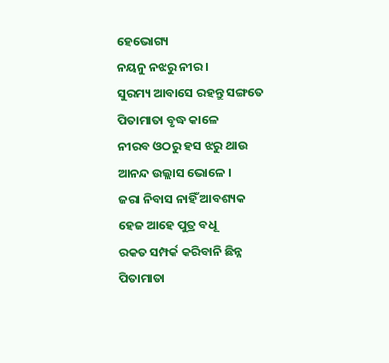ହେଭୋଗ୍ୟ
ନୟନୁ ନଝରୁ ନୀର ।
ସୁରମ୍ୟ ଆବାସେ ରହନ୍ତୁ ସଙ୍ଗତେ
ପିତାମାତା ବୃଦ୍ଧ କାଳେ
ନୀରବ ଓଠରୁ ହସ ଝରୁ ଥାଉ
ଆନନ୍ଦ ଉଲ୍ଲାସ ଭୋଳେ ।
ଜରା ନିବାସ ନାହିଁ ଆବଶ୍ୟକ
ହେଜ ଆହେ ପୁତ୍ର ବଧୂ
ରକତ ସମ୍ପର୍କ କରିବାନି ଛିନ୍ନ
ପିତାମାତା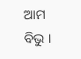ଆମ ବିଭୁ ।